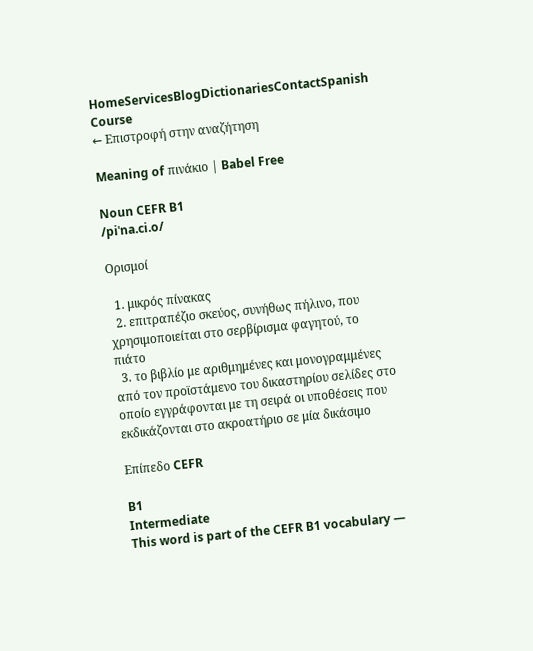HomeServicesBlogDictionariesContactSpanish Course
← Επιστροφή στην αναζήτηση

Meaning of πινάκιο | Babel Free

Noun CEFR B1
/piˈna.ci.o/

Ορισμοί

  1. μικρός πίνακας
  2. επιτραπέζιο σκεύος, συνήθως πήλινο, που χρησιμοποιείται στο σερβίρισμα φαγητού, το πιάτο
  3. το βιβλίο με αριθμημένες και μονογραμμένες από τον προϊστάμενο του δικαστηρίου σελίδες στο οποίο εγγράφονται με τη σειρά οι υποθέσεις που εκδικάζονται στο ακροατήριο σε μία δικάσιμο

Επίπεδο CEFR

B1
Intermediate
This word is part of the CEFR B1 vocabulary —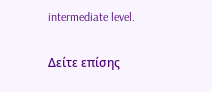intermediate level.

Δείτε επίσης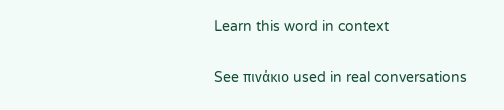Learn this word in context

See πινάκιο used in real conversations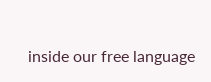inside our free language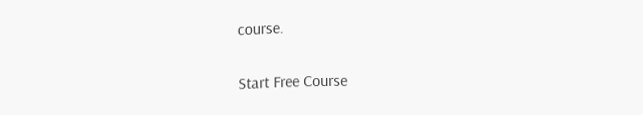course.

Start Free Course